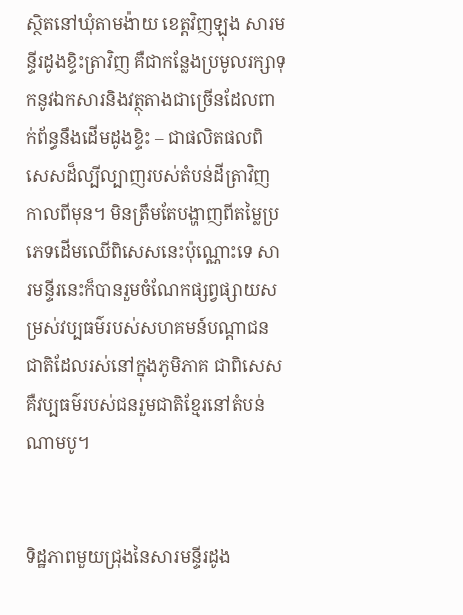ស្ថិតនៅឃុំតាមង៉ាយ ខេត្តវិញឡុង សារមន្ទីរដូងខ្ទិះត្រាវិញ គឺជាកន្លែងប្រមូលរក្សាទុកនូវឯកសារនិងវត្ថុតាងជាច្រើនដែលពាក់ព័ន្ធនឹងដើមដូងខ្ទិះ – ជាផលិតផលពិសេសដ៏ល្បីល្បាញរបស់តំបន់ដីត្រាវិញកាលពីមុន។ មិនត្រឹមតែបង្ហាញពីតម្លៃប្រភេទដើមឈើពិសេសនេះប៉ុណ្ណោះទេ សារមន្ទីរនេះក៏បានរួមចំណែកផ្សព្វផ្សាយសម្រស់វប្បធម៌របស់សហគមន៍បណ្ដាជនជាតិដែលរស់នៅក្នុងភូមិភាគ ជាពិសេសគឺវប្បធម៌របស់ជនរួមជាតិខ្មែរនៅតំបន់ណាមបូ។


ទិដ្ឋភាពមួយជ្រុងនៃសារមន្ទីរដូង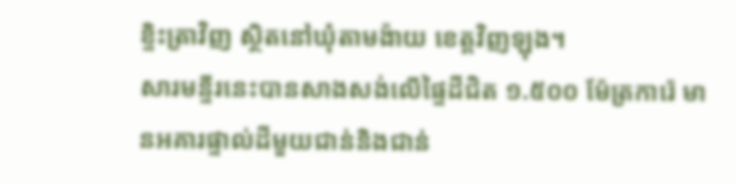ខ្ទិះត្រាវិញ ស្ថិតនៅឃុំតាមង៉ាយ ខេត្តវិញឡុង។
សារមន្ទីរនេះបានសាងសង់លើផ្ទៃដីជិត ១.៥០០ ម៉ែត្រការ៉េ មានអគារផ្ទាល់ដីមួយជាន់និងជាន់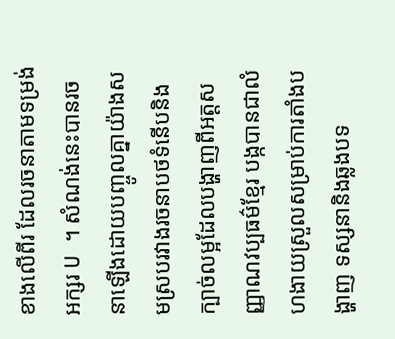ខាងលើពីរ ដែលរចនាតាមទម្រង់អក្សរ U ។ សំណង់នេះបានរចនាឡើងដោយបញ្ចូលគ្នាយ៉ាងសមស្របរវាងរចនាបថទំនើបនិងក្បាច់លម្អដែលបង្ហាញពីអត្តសញ្ញាណវប្បធម៌ខ្មែរ បង្កបានជាលំហងាយស្រួលសម្រាប់ការតាំងបង្ហាញ ទស្សនានិងឆ្លងបទ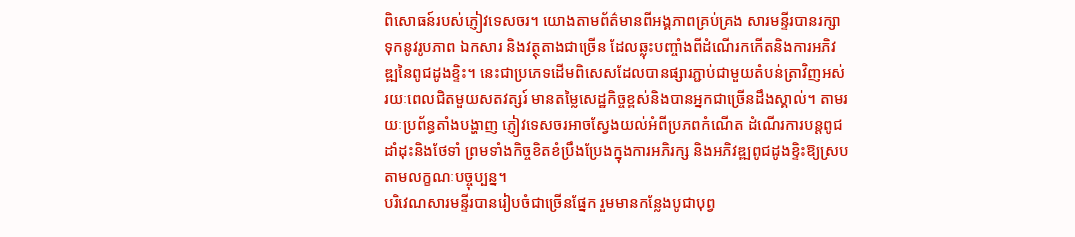ពិសោធន៍របស់ភ្ញៀវទេសចរ។ យោងតាមព័ត៌មានពីអង្គភាពគ្រប់គ្រង សារមន្ទីរបានរក្សាទុកនូវរូបភាព ឯកសារ និងវត្ថុតាងជាច្រើន ដែលឆ្លុះបញ្ចាំងពីដំណើរកកើតនិងការអភិវឌ្ឍនៃពូជដូងខ្ទិះ។ នេះជាប្រភេទដើមពិសេសដែលបានផ្សារភ្ជាប់ជាមួយតំបន់ត្រាវិញអស់រយៈពេលជិតមួយសតវត្សរ៍ មានតម្លៃសេដ្ឋកិច្ចខ្ពស់និងបានអ្នកជាច្រើនដឹងស្គាល់។ តាមរយៈប្រព័ន្ធតាំងបង្ហាញ ភ្ញៀវទេសចរអាចស្វែងយល់អំពីប្រភពកំណើត ដំណើរការបន្តពូជ ដាំដុះនិងថែទាំ ព្រមទាំងកិច្ចខិតខំប្រឹងប្រែងក្នុងការអភិរក្ស និងអភិវឌ្ឍពូជដូងខ្ទិះឱ្យស្របតាមលក្ខណៈបច្ចុប្បន្ន។
បរិវេណសារមន្ទីរបានរៀបចំជាច្រើនផ្នែក រួមមានកន្លែងបូជាបុព្វ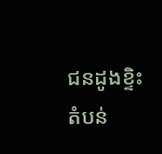ជនដូងខ្ទិះ តំបន់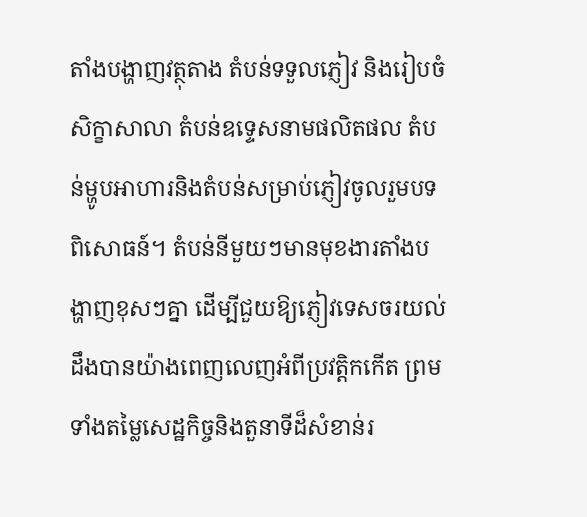តាំងបង្ហាញវត្ថុតាង តំបន់ទទួលភ្ញៀវ និងរៀបចំសិក្ខាសាលា តំបន់ឧទេ្ទសនាមផលិតផល តំបន់ម្ហូបអាហារនិងតំបន់សម្រាប់ភ្ញៀវចូលរួមបទពិសោធន៍។ តំបន់នីមួយៗមានមុខងារតាំងបង្ហាញខុសៗគ្នា ដើម្បីជួយឱ្យភ្ញៀវទេសចរយល់ដឹងបានយ៉ាងពេញលេញអំពីប្រវត្តិកកើត ព្រមទាំងតម្លៃសេដ្ឋកិច្ចនិងតួនាទីដ៏សំខាន់រ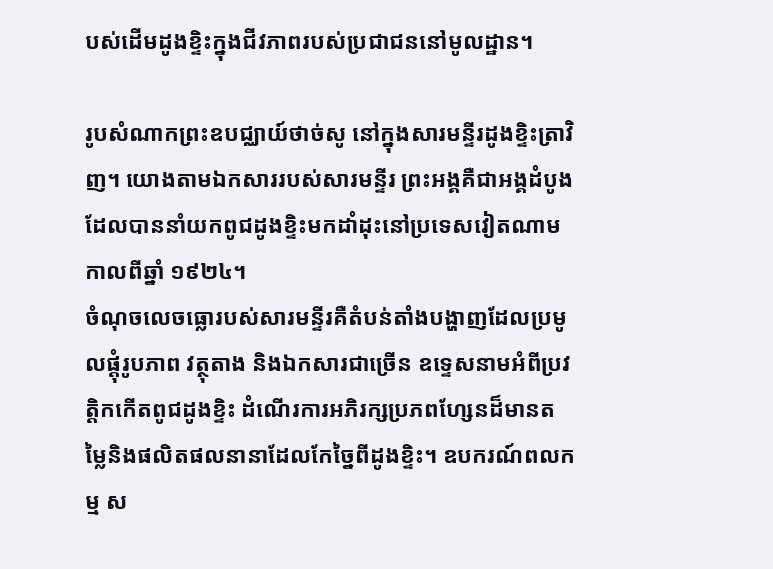បស់ដើមដូងខ្ទិះក្នុងជីវភាពរបស់ប្រជាជននៅមូលដ្ឋាន។

រូបសំណាកព្រះឧបជ្ឈាយ៍ថាច់សូ នៅក្នុងសារមន្ទីរដូងខ្ទិះត្រាវិញ។ យោងតាមឯកសាររបស់សារមន្ទីរ ព្រះអង្គគឺជាអង្គដំបូងដែលបាននាំយកពូជដូងខ្ទិះមកដាំដុះនៅប្រទេសវៀតណាម កាលពីឆ្នាំ ១៩២៤។
ចំណុចលេចធ្លោរបស់សារមន្ទីរគឺតំបន់តាំងបង្ហាញដែលប្រមូលផ្តុំរូបភាព វត្ថុតាង និងឯកសារជាច្រើន ឧទ្ទេសនាមអំពីប្រវត្តិកកើតពូជដូងខ្ទិះ ដំណើរការអភិរក្សប្រភពហ្សែនដ៏មានតម្លៃនិងផលិតផលនានាដែលកែច្នៃពីដូងខ្ទិះ។ ឧបករណ៍ពលកម្ម ស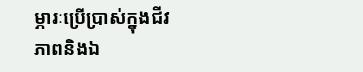ម្ភារៈប្រើប្រាស់ក្នុងជីវភាពនិងឯ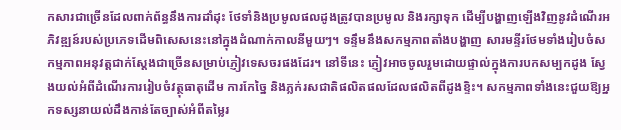កសារជាច្រើនដែលពាក់ព័ន្ធនឹងការដាំដុះ ថែទាំនិងប្រមូលផលដូងត្រូវបានប្រមូល និងរក្សាទុក ដើម្បីបង្ហាញឡើងវិញនូវដំណើរអភិវឌ្ឍន៍របស់ប្រភេទដើមពិសេសនេះនៅក្នុងដំណាក់កាលនីមួយៗ។ ទន្ទឹមនឹងសកម្មភាពតាំងបង្ហាញ សារមន្ទីរថែមទាំងរៀបចំសកម្មភាពអនុវត្តជាក់ស្តែងជាច្រើនសម្រាប់ភ្ញៀវទេសចរផងដែរ។ នៅទីនេះ ភ្ញៀវអាចចូលរួមដោយផ្ទាល់ក្នុងការបកសម្បកដូង ស្វែងយល់អំពីដំណើរការរៀបចំវត្ថុធាតុដើម ការកែច្នៃ និងភ្លក់រសជាតិផលិតផលដែលផលិតពីដូងខ្ទិះ។ សកម្មភាពទាំងនេះជួយឱ្យអ្នកទស្សនាយល់ដឹងកាន់តែច្បាស់អំពីតម្លៃរ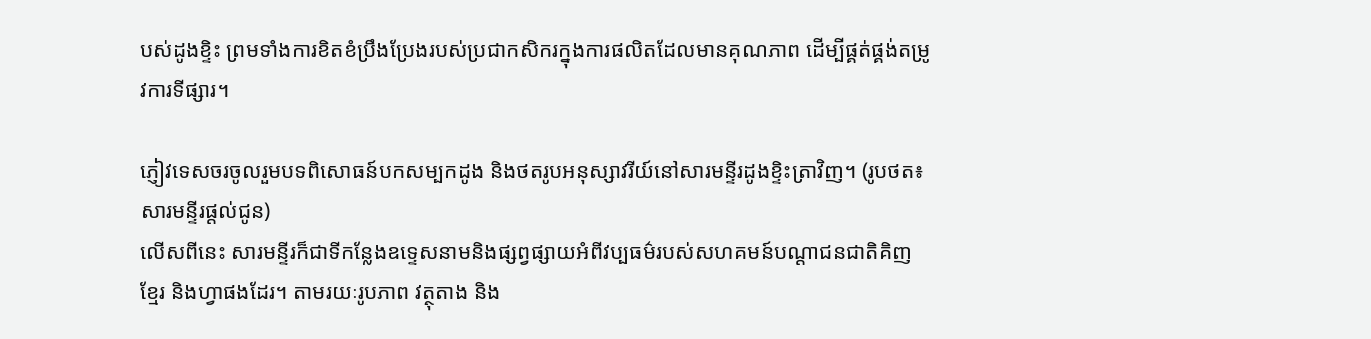បស់ដូងខ្ទិះ ព្រមទាំងការខិតខំប្រឹងប្រែងរបស់ប្រជាកសិករក្នុងការផលិតដែលមានគុណភាព ដើម្បីផ្គត់ផ្គង់តម្រូវការទីផ្សារ។

ភ្ញៀវទេសចរចូលរួមបទពិសោធន៍បកសម្បកដូង និងថតរូបអនុស្សាវរីយ៍នៅសារមន្ទីរដូងខ្ទិះត្រាវិញ។ (រូបថត៖ សារមន្ទីរផ្តល់ជូន)
លើសពីនេះ សារមន្ទីរក៏ជាទីកន្លែងឧទ្ទេសនាមនិងផ្សព្វផ្សាយអំពីវប្បធម៌របស់សហគមន៍បណ្ដាជនជាតិគិញ ខ្មែរ និងហ្វាផងដែរ។ តាមរយៈរូបភាព វត្ថុតាង និង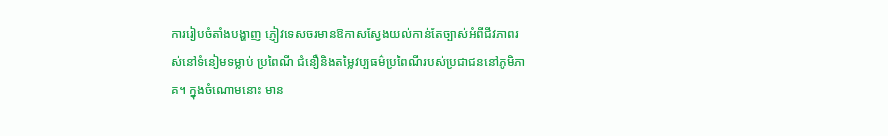ការរៀបចំតាំងបង្ហាញ ភ្ញៀវទេសចរមានឱកាសស្វែងយល់កាន់តែច្បាស់អំពីជីវភាពរស់នៅទំនៀមទម្លាប់ ប្រពៃណី ជំនឿនិងតម្លៃវប្បធម៌ប្រពៃណីរបស់ប្រជាជននៅភូមិភាគ។ ក្នុងចំណោមនោះ មាន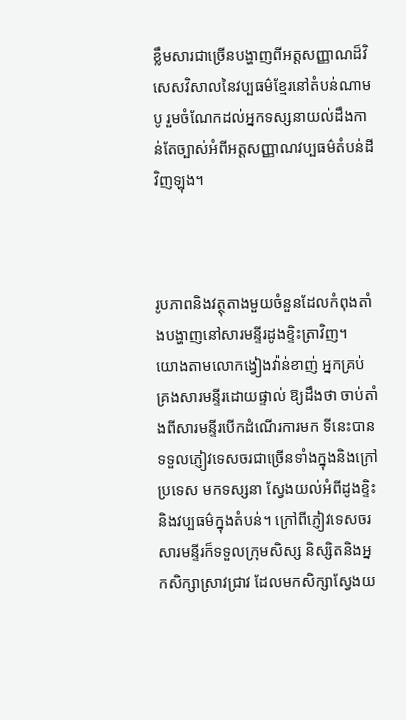ខ្លឹមសារជាច្រើនបង្ហាញពីអត្តសញ្ញាណដ៏វិសេសវិសាលនៃវប្បធម៌ខ្មែរនៅតំបន់ណាមបូ រួមចំណែកដល់អ្នកទស្សនាយល់ដឹងកាន់តែច្បាស់អំពីអត្តសញ្ញាណវប្បធម៌តំបន់ដីវិញឡុង។



រូបភាពនិងវត្ថុតាងមួយចំនួនដែលកំពុងតាំងបង្ហាញនៅសារមន្ទីរដូងខ្ទិះត្រាវិញ។
យោងតាមលោកង្វៀងវ៉ាន់ខាញ់ អ្នកគ្រប់គ្រងសារមន្ទីរដោយផ្ទាល់ ឱ្យដឹងថា ចាប់តាំងពីសារមន្ទីរបើកដំណើរការមក ទីនេះបានទទួលភ្ញៀវទេសចរជាច្រើនទាំងក្នុងនិងក្រៅប្រទេស មកទស្សនា ស្វែងយល់អំពីដូងខ្ទិះនិងវប្បធម៌ក្នុងតំបន់។ ក្រៅពីភ្ញៀវទេសចរ សារមន្ទីរក៏ទទួលក្រុមសិស្ស និស្សិតនិងអ្នកសិក្សាស្រាវជ្រាវ ដែលមកសិក្សាស្វែងយ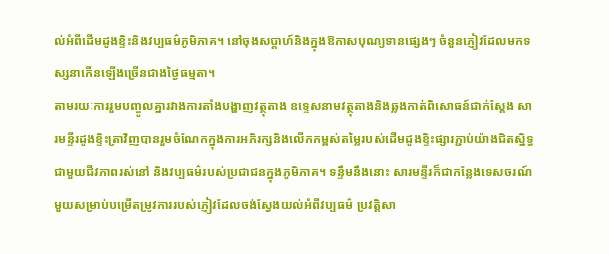ល់អំពីដើមដូងខ្ទិះនិងវប្បធម៌ភូមិភាគ។ នៅចុងសប្តាហ៍និងក្នុងឱកាសបុណ្យទានផ្សេងៗ ចំនួនភ្ញៀវដែលមកទស្សនាកើនឡើងច្រើនជាងថ្ងៃធម្មតា។
តាមរយៈការរួមបញ្ចូលគ្នារវាងការតាំងបង្ហាញវត្ថុតាង ឧទ្ទេសនាមវត្ថុតាងនិងឆ្លងកាត់ពិសោធន៍ជាក់ស្តែង សារមន្ទីរដូងខ្ទិះត្រាវិញបានរួមចំណែកក្នុងការអភិរក្សនិងលើកកម្ពស់តម្លៃរបស់ដើមដូងខ្ទិះផ្សារភ្ជាប់យ៉ាងជិតស្និទ្ធជាមួយជីវភាពរស់នៅ និងវប្បធម៌របស់ប្រជាជនក្នុងភូមិភាគ។ ទន្ទឹមនឹងនោះ សារមន្ទីរក៏ជាកន្លែងទេសចរណ៍មួយសម្រាប់បម្រើតម្រូវការរបស់ភ្ញៀវដែលចង់ស្វែងយល់អំពីវប្បធម៌ ប្រវត្តិសា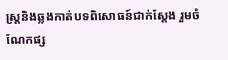ស្ត្រនិងឆ្លងកាត់បទពិសោធន៍ជាក់ស្តែង រួមចំណែកផ្ស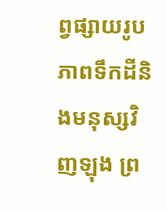ព្វផ្សាយរូបភាពទឹកដីនិងមនុស្សវិញឡុង ព្រ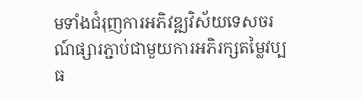មទាំងជំរុញការអភិវឌ្ឍវិស័យទេសចរណ៍ផ្សារភ្ជាប់ជាមួយការអភិរក្សតម្លៃវប្បធ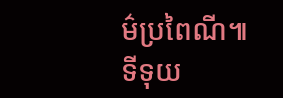ម៌ប្រពៃណី៕
ទីទុយ